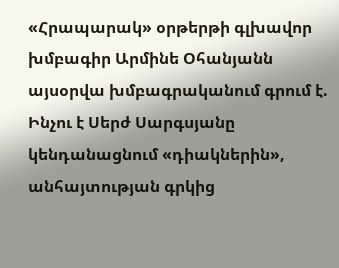«Հրապարակ» օրթերթի գլխավոր խմբագիր Արմինե Օհանյանն այսօրվա խմբագրականում գրում է.
Ինչու է Սերժ Սարգսյանը կենդանացնում «դիակներին», անհայտության գրկից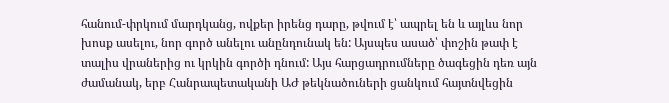հանում-փրկում մարդկանց, ովքեր իրենց դարը, թվում է՝ ապրել են և այլևս նոր խոսք ասելու, նոր գործ անելու անընդունակ են: Այսպես ասած՝ փոշին թափ է տալիս վրաներից ու կրկին գործի դնում: Այս հարցադրումները ծագեցին դեռ այն ժամանակ, երբ Հանրապետականի ԱԺ թեկնածուների ցանկում հայտնվեցին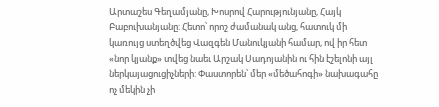Արտաշես Գեղամյանը, Խոսրով Հարությունյանը, Հայկ Բաբուխանյանը: Հետո՝ որոշ ժամանակ անց, հատուկ մի կառույց ստեղծվեց Վազգեն Մանուկյանի համար, ով իր հետ «նոր կյանք» տվեց նաեւ Արշակ Սադոյանին ու հին էշելոնի այլ ներկայացուցիչների: Փաստորեն՝ մեր «մեծահոգի» նախագահը ոչ մեկին չի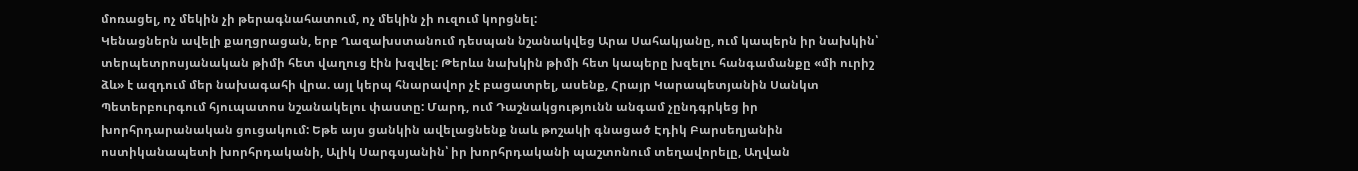մոռացել, ոչ մեկին չի թերագնահատում, ոչ մեկին չի ուզում կորցնել:
Կենացներն ավելի քաղցրացան, երբ Ղազախստանում դեսպան նշանակվեց Արա Սահակյանը, ում կապերն իր նախկին՝ տերպետրոսյանական թիմի հետ վաղուց էին խզվել: Թերևս նախկին թիմի հետ կապերը խզելու հանգամանքը «մի ուրիշ ձև» է ազդում մեր նախագահի վրա. այլ կերպ հնարավոր չէ բացատրել, ասենք, Հրայր Կարապետյանին Սանկտ Պետերբուրգում հյուպատոս նշանակելու փաստը: Մարդ, ում Դաշնակցությունն անգամ չընդգրկեց իր խորհրդարանական ցուցակում: Եթե այս ցանկին ավելացնենք նաև թոշակի գնացած Էդիկ Բարսեղյանին ոստիկանապետի խորհրդականի, Ալիկ Սարգսյանին՝ իր խորհրդականի պաշտոնում տեղավորելը, Աղվան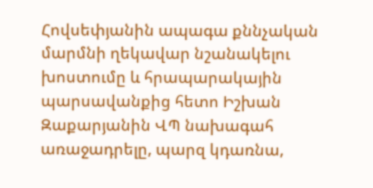Հովսեփյանին ապագա քննչական մարմնի ղեկավար նշանակելու խոստումը և հրապարակային պարսավանքից հետո Իշխան Զաքարյանին ՎՊ նախագահ առաջադրելը, պարզ կդառնա,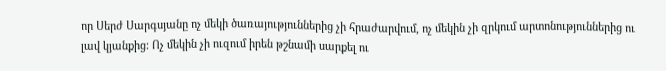որ Սերժ Սարգսյանը ոչ մեկի ծառայություններից չի հրաժարվում, ոչ մեկին չի զրկում արտոնություններից ու լավ կյանքից: Ոչ մեկին չի ուզում իրեն թշնամի սարքել ու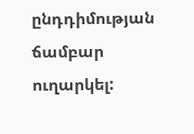ընդդիմության ճամբար ուղարկել: